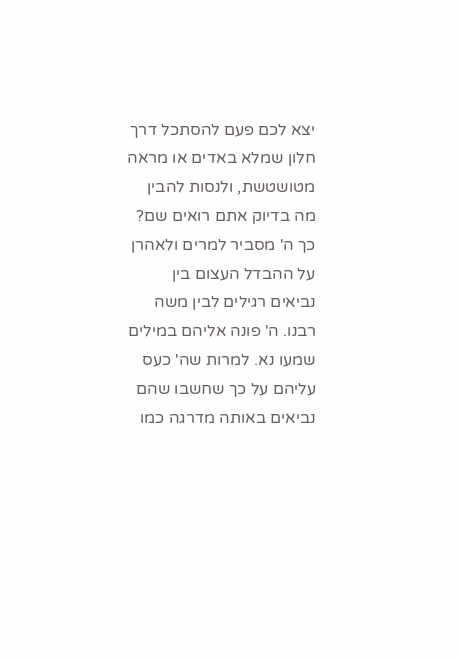יצא לכם פעם להסתכל דרך חלון שמלא באדים או מראה מטושטשת, ולנסות להבין מה בדיוק אתם רואים שם? כך ה' מסביר למרים ולאהרן על ההבדל העצום בין נביאים רגילים לבין משה רבנו. ה' פונה אליהם במילים שמעו נא. למרות שה' כעס עליהם על כך שחשבו שהם נביאים באותה מדרגה כמו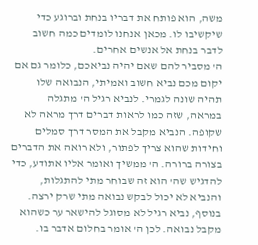משה, הוא פותח את דבריו בנחת וברוגע כדי שיקשיבו לו. מכאן אנחנו לומדים כמה חשוב לדבר בנחת אל אנשים אחרים.
ה' מסביר להם שאם יהיה נביאכם, כלומר גם אם יקום מכם נביא חשוב ואמיתי, הנבואה שלו תהיה שונה לגמרי. לנביא רגיל ה' מתגלה במראה, שזה כמו לראות דברים דרך מראה לא שקופה. הנביא מקבל את המסר דרך סמלים וחידות שהוא צריך לפתור, ולא רואה את הדברים בצורה ברורה. ה' ממשיך ואומר אליו אתודע, כדי להדגיש שה' הוא זה שבוחר מתי להתגלות, והנביא לא יכול לבקש נבואה מתי שרק ירצה. בנוסף, נביא רגיל לא מסוגל להישאר ער כשהוא מקבל נבואה. לכן ה' אומר בחלום אדבר בו.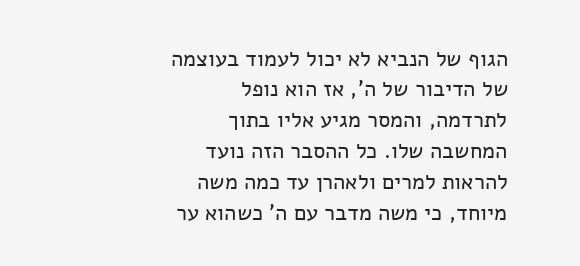הגוף של הנביא לא יכול לעמוד בעוצמה של הדיבור של ה', אז הוא נופל לתרדמה, והמסר מגיע אליו בתוך המחשבה שלו. כל ההסבר הזה נועד להראות למרים ולאהרן עד כמה משה מיוחד, כי משה מדבר עם ה' כשהוא ער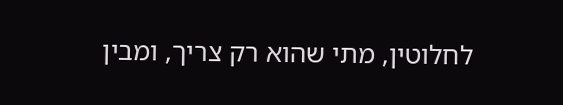לחלוטין, מתי שהוא רק צריך, ומבין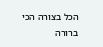הכל בצורה הכי ברורה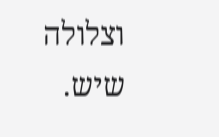וצלולה שיש.